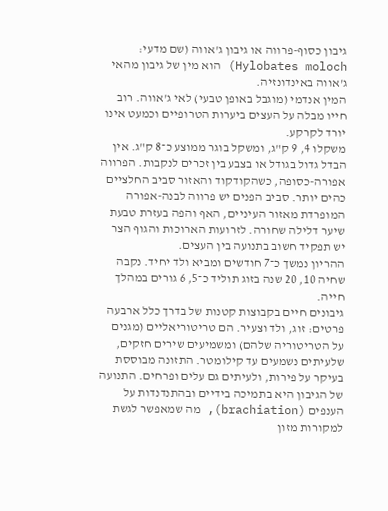גיבון כסוף-פרווה או גיבון ג'אווה (שם מדעי: Hylobates moloch) הוא מין של גיבון מהאי ג'אווה באינדונזיה.
המין אנדמי (מוגבל באופן טבעי) לאי ג'אווה. רוב חייו מבלה על העצים ביערות הטרופיים וכמעט אינו יורד לקרקע.
משקלו 4, 9 ק"ג, ומשקל בוגר ממוצע כ־8 ק"ג. אין הבדל גדול בגודל או בצבע בין זכרים לנקבות. הפרווה אפורה-כסופה, כשהקודקוד והאזור סביב החלציים כהים יותר. סביב הפנים יש פרווה לבנה-אפורה המופרדת מאזור העיניים, האף והפה בעזרת טבעת שיער דלילה שחורה. לזרועות הארוכות והגוף הצר יש תפקיד חשוב בתנועה בין העצים.
ההריון נמשך כ־7 חודשים ומביא ולד יחיד. נקבה שחיה 10, 20 שנה בזוג תוליד כ־5, 6 גורים במהלך חייה.
גיבונים חיים בקבוצות קטנות של בדרך כלל ארבעה פרטים: זוג, ולד וצעיר. הם טריטוריאליים (מגנים על הטריטוריה שלהם) ומשמיעים שירים חזקים, שלעיתים נשמעים עד קילומטר. התזונה מבוססת בעיקר על פירות, ולעיתים גם עלים ופרחים. התנועה של הגיבון היא בתמיכה בידיים ובהתנדנדות על הענפים (brachiation), מה שמאפשר לגשת למקורות מזון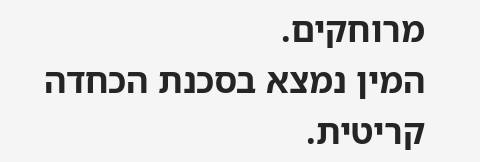מרוחקים.
המין נמצא בסכנת הכחדה קריטית.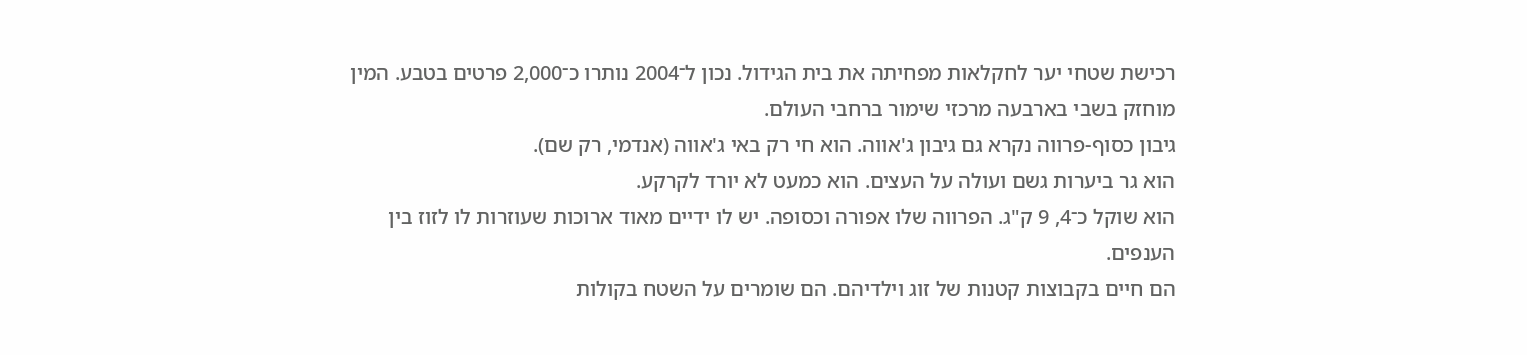רכישת שטחי יער לחקלאות מפחיתה את בית הגידול. נכון ל־2004 נותרו כ־2,000 פרטים בטבע. המין מוחזק בשבי בארבעה מרכזי שימור ברחבי העולם.
גיבון כסוף-פרווה נקרא גם גיבון ג'אווה. הוא חי רק באי ג'אווה (אנדמי, רק שם).
הוא גר ביערות גשם ועולה על העצים. הוא כמעט לא יורד לקרקע.
הוא שוקל כ־4, 9 ק"ג. הפרווה שלו אפורה וכסופה. יש לו ידיים מאוד ארוכות שעוזרות לו לזוז בין הענפים.
הם חיים בקבוצות קטנות של זוג וילדיהם. הם שומרים על השטח בקולות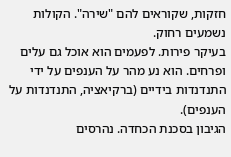חזקות, שקוראים להם "שירה". הקולות נשמעים רחוק.
בעיקר פירות. לפעמים הוא אוכל גם עלים ופרחים. הוא נע מהר על הענפים על ידי התנדנדות בידיים (ברקיאציה, התנדנדות על הענפים).
הגיבון בסכנת הכחדה. נהרסים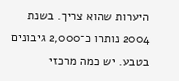היערות שהוא צריך. בשנת 2004 נותרו כ־2,000 גיבונים בטבע. יש כמה מרכזי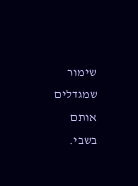שימור שמגדלים אותם בשבי.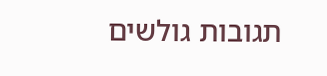תגובות גולשים